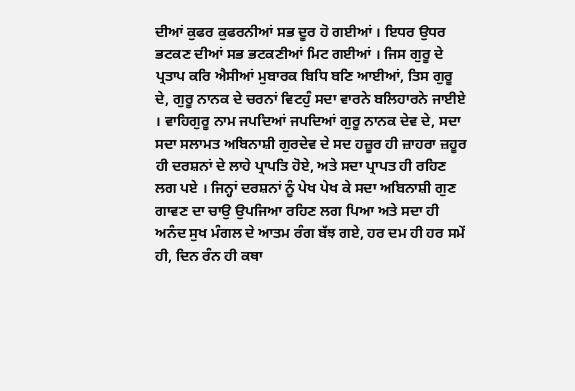ਦੀਆਂ ਕੁਫਰ ਕੁਫਰਨੀਆਂ ਸਭ ਦੂਰ ਹੋ ਗਈਆਂ । ਇਧਰ ਉਧਰ ਭਟਕਣ ਦੀਆਂ ਸਭ ਭਟਕਣੀਆਂ ਮਿਟ ਗਈਆਂ । ਜਿਸ ਗੁਰੂ ਦੇ ਪ੍ਰਤਾਪ ਕਰਿ ਐਸੀਆਂ ਮੁਬਾਰਕ ਬਿਧਿ ਬਣਿ ਆਈਆਂ, ਤਿਸ ਗੁਰੂ ਦੇ, ਗੁਰੂ ਨਾਨਕ ਦੇ ਚਰਨਾਂ ਵਿਟਹੁੰ ਸਦਾ ਵਾਰਨੇ ਬਲਿਹਾਰਨੇ ਜਾਈਏ । ਵਾਹਿਗੁਰੂ ਨਾਮ ਜਪਦਿਆਂ ਜਪਦਿਆਂ ਗੁਰੂ ਨਾਨਕ ਦੇਵ ਦੇ, ਸਦਾ ਸਦਾ ਸਲਾਮਤ ਅਬਿਨਾਸ਼ੀ ਗੁਰਦੇਵ ਦੇ ਸਦ ਹਜ਼ੂਰ ਹੀ ਜ਼ਾਹਰਾ ਜ਼ਹੂਰ ਹੀ ਦਰਸ਼ਨਾਂ ਦੇ ਲਾਹੇ ਪ੍ਰਾਪਤਿ ਹੋਏ, ਅਤੇ ਸਦਾ ਪ੍ਰਾਪਤ ਹੀ ਰਹਿਣ ਲਗ ਪਏ । ਜਿਨ੍ਹਾਂ ਦਰਸ਼ਨਾਂ ਨੂੰ ਪੇਖ ਪੇਖ ਕੇ ਸਦਾ ਅਬਿਨਾਸ਼ੀ ਗੁਣ ਗਾਵਣ ਦਾ ਚਾਉ ਉਪਜਿਆ ਰਹਿਣ ਲਗ ਪਿਆ ਅਤੇ ਸਦਾ ਹੀ ਅਨੰਦ ਸੁਖ ਮੰਗਲ ਦੇ ਆਤਮ ਰੰਗ ਬੱਝ ਗਏ, ਹਰ ਦਮ ਹੀ ਹਰ ਸਮੇਂ ਹੀ, ਦਿਨ ਰੰਨ ਹੀ ਕਥਾ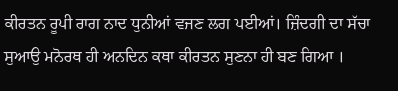ਕੀਰਤਨ ਰੂਪੀ ਰਾਗ ਨਾਦ ਧੁਨੀਆਂ ਵਜਣ ਲਗ ਪਈਆਂ। ਜ਼ਿੰਦਗੀ ਦਾ ਸੱਚਾ ਸੁਆਉ ਮਨੋਰਥ ਹੀ ਅਨਦਿਨ ਕਥਾ ਕੀਰਤਨ ਸੁਣਨਾ ਹੀ ਬਣ ਗਿਆ ।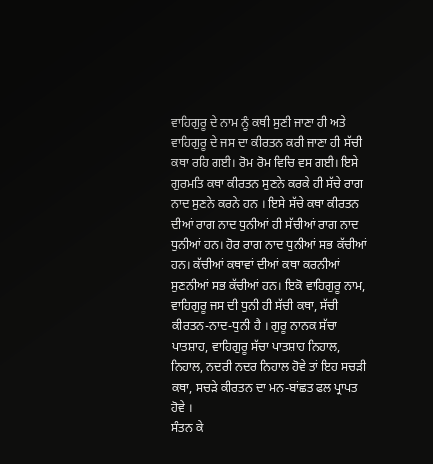ਵਾਹਿਗੁਰੂ ਦੇ ਨਾਮ ਨੂੰ ਕਥੀ ਸੁਣੀ ਜਾਣਾ ਹੀ ਅਤੇ ਵਾਹਿਗੁਰੂ ਦੇ ਜਸ ਦਾ ਕੀਰਤਨ ਕਰੀ ਜਾਣਾ ਹੀ ਸੱਚੀ ਕਥਾ ਰਹਿ ਗਈ। ਰੋਮ ਰੋਮ ਵਿਚਿ ਵਸ ਗਈ। ਇਸੇ ਗੁਰਮਤਿ ਕਥਾ ਕੀਰਤਨ ਸੁਣਨੇ ਕਰਕੇ ਹੀ ਸੱਚੇ ਰਾਗ ਨਾਦ ਸੁਣਨੇ ਕਰਨੇ ਹਨ । ਇਸੇ ਸੱਚੇ ਕਥਾ ਕੀਰਤਨ ਦੀਆਂ ਰਾਗ ਨਾਦ ਧੁਨੀਆਂ ਹੀ ਸੱਚੀਆਂ ਰਾਗ ਨਾਦ ਧੁਨੀਆਂ ਹਨ। ਹੋਰ ਰਾਗ ਨਾਦ ਧੁਨੀਆਂ ਸਭ ਕੱਚੀਆਂ ਹਨ। ਕੱਚੀਆਂ ਕਥਾਵਾਂ ਦੀਆਂ ਕਥਾ ਕਰਨੀਆਂ ਸੁਣਨੀਆਂ ਸਭ ਕੱਚੀਆਂ ਹਨ। ਇਕੋ ਵਾਹਿਗੁਰੂ ਨਾਮ, ਵਾਹਿਗੁਰੂ ਜਸ ਦੀ ਧੁਨੀ ਹੀ ਸੱਚੀ ਕਥਾ, ਸੱਚੀ ਕੀਰਤਨ-ਨਾਦ-ਧੁਨੀ ਹੈ । ਗੁਰੂ ਨਾਨਕ ਸੱਚਾ ਪਾਤਸ਼ਾਹ, ਵਾਹਿਗੁਰੂ ਸੱਚਾ ਪਾਤਸ਼ਾਹ ਨਿਹਾਲ, ਨਿਹਾਲ, ਨਦਰੀ ਨਦਰ ਨਿਹਾਲ ਹੋਵੇ ਤਾਂ ਇਹ ਸਚੜੀ ਕਥਾ, ਸਚੜੇ ਕੀਰਤਨ ਦਾ ਮਨ-ਬਾਂਛਤ ਫਲ ਪ੍ਰਾਪਤ ਹੋਵੇ ।
ਸੰਤਨ ਕੇ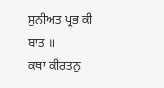ਸੁਨੀਅਤ ਪ੍ਰਭ ਕੀ ਬਾਤ ॥
ਕਥਾ ਕੀਰਤਨੁ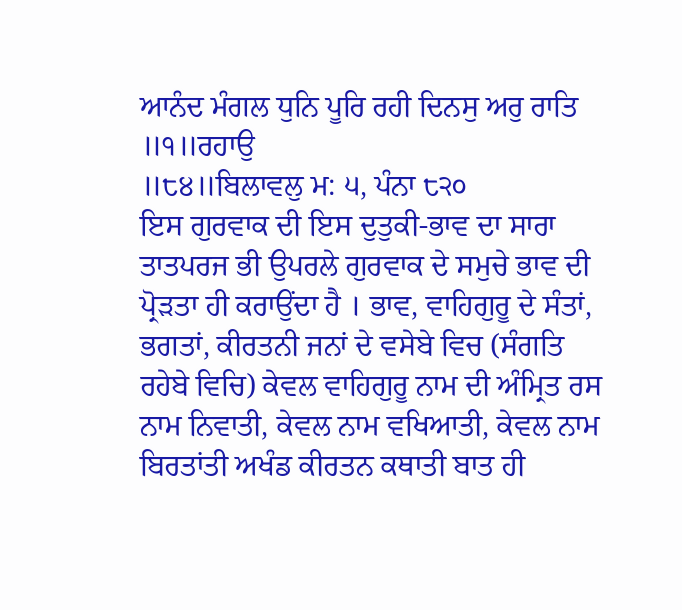ਆਨੰਦ ਮੰਗਲ ਧੁਨਿ ਪੂਰਿ ਰਹੀ ਦਿਨਸੁ ਅਰੁ ਰਾਤਿ ॥੧॥ਰਹਾਉ
॥੮੪॥ਬਿਲਾਵਲੁ ਮ: ੫, ਪੰਨਾ ੮੨੦
ਇਸ ਗੁਰਵਾਕ ਦੀ ਇਸ ਦੁਤੁਕੀ-ਭਾਵ ਦਾ ਸਾਰਾ ਤਾਤਪਰਜ ਭੀ ਉਪਰਲੇ ਗੁਰਵਾਕ ਦੇ ਸਮੁਚੇ ਭਾਵ ਦੀ ਪ੍ਰੋੜਤਾ ਹੀ ਕਰਾਉਂਦਾ ਹੈ । ਭਾਵ, ਵਾਹਿਗੁਰੂ ਦੇ ਸੰਤਾਂ, ਭਗਤਾਂ, ਕੀਰਤਨੀ ਜਨਾਂ ਦੇ ਵਸੇਬੇ ਵਿਚ (ਸੰਗਤਿ ਰਹੇਬੇ ਵਿਚਿ) ਕੇਵਲ ਵਾਹਿਗੁਰੂ ਨਾਮ ਦੀ ਅੰਮ੍ਰਿਤ ਰਸ ਨਾਮ ਨਿਵਾਤੀ, ਕੇਵਲ ਨਾਮ ਵਖਿਆਤੀ, ਕੇਵਲ ਨਾਮ ਬਿਰਤਾਂਤੀ ਅਖੰਡ ਕੀਰਤਨ ਕਥਾਤੀ ਬਾਤ ਹੀ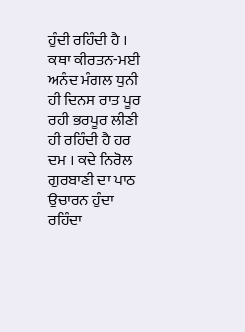ਹੁੰਦੀ ਰਹਿੰਦੀ ਹੈ । ਕਥਾ ਕੀਰਤਨ-ਮਈ ਅਨੰਦ ਮੰਗਲ ਧੁਨੀ ਹੀ ਦਿਨਸ ਰਾਤ ਪੂਰ ਰਹੀ ਭਰਪੂਰ ਲੀਣੀ ਹੀ ਰਹਿੰਦੀ ਹੈ ਹਰ ਦਮ । ਕਦੇ ਨਿਰੋਲ ਗੁਰਬਾਣੀ ਦਾ ਪਾਠ ਉਚਾਰਨ ਹੁੰਦਾ ਰਹਿੰਦਾ